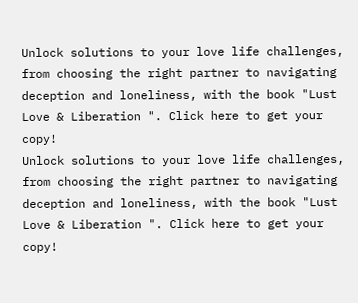Unlock solutions to your love life challenges, from choosing the right partner to navigating deception and loneliness, with the book "Lust Love & Liberation ". Click here to get your copy!
Unlock solutions to your love life challenges, from choosing the right partner to navigating deception and loneliness, with the book "Lust Love & Liberation ". Click here to get your copy!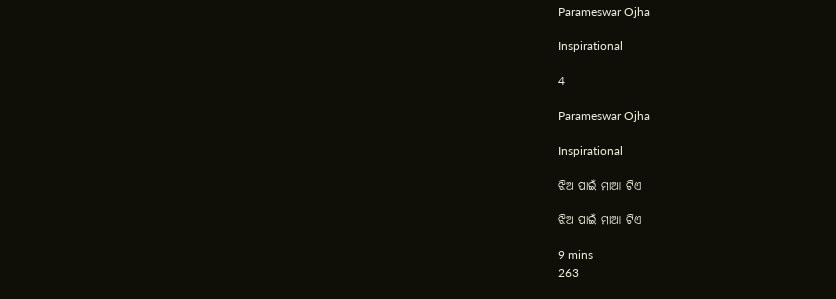Parameswar Ojha

Inspirational

4

Parameswar Ojha

Inspirational

ଝିଅ ପାଇଁ ମାଆ ଟିଏ

ଝିଅ ପାଇଁ ମାଆ ଟିଏ

9 mins
263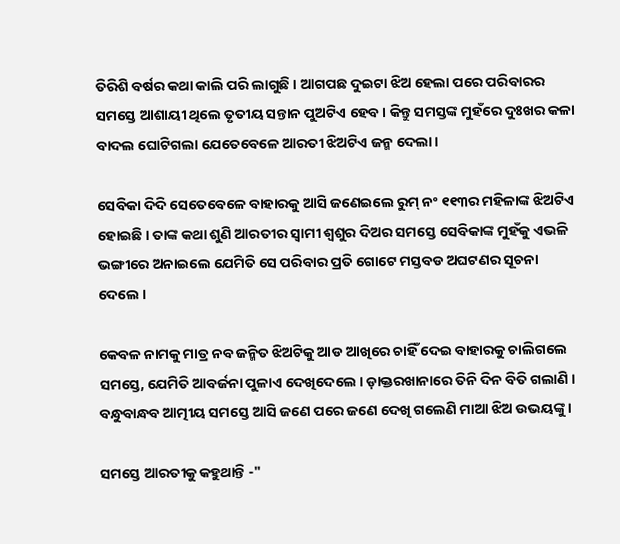ତିରିଶି ବର୍ଷର କଥା କାଲି ପରି ଲାଗୁଛି । ଆଗପଛ ଦୁଇଟା ଝିଅ ହେଲା ପରେ ପରିବାରର ସମସ୍ତେ ଆଶାୟୀ ଥିଲେ ତୃତୀୟ ସନ୍ତାନ ପୁଅଟିଏ ହେବ । କିନ୍ତୁ ସମସ୍ତଙ୍କ ମୁହଁରେ ଦୁଃଖର କଳା ବାଦଲ ଘୋଟିଗଲା ଯେତେବେଳେ ଆରତୀ ଝିଅଟିଏ ଜନ୍ମ ଦେଲା ।

ସେବିକା ଦିଦି ସେତେବେଳେ ବାହାରକୁ ଆସି ଜଣେଇଲେ ରୁମ୍ ନଂ ୧୧୩ର ମହିଳାଙ୍କ ଝିଅଟିଏ ହୋଇଛି । ତାଙ୍କ କଥା ଶୁଣି ଆରତୀର ସ୍ୱାମୀ ଶ୍ୱଶୁର ଦିଅର ସମସ୍ତେ ସେବିକାଙ୍କ ମୁହଁକୁ ଏଭଳି ଭଙ୍ଗୀରେ ଅନାଇଲେ ଯେମିତି ସେ ପରିବାର ପ୍ରତି ଗୋଟେ ମସ୍ତବଡ ଅଘଟଣର ସୂଚନା ଦେଲେ ।

କେବଳ ନାମକୁ ମାତ୍ର ନବ ଜନ୍ମିତ ଝିଅଟିକୁ ଆଡ ଆଖିରେ ଚାହିଁ ଦେଇ ବାହାରକୁ ଚାଲିଗଲେ ସମସ୍ତେ, ଯେମିତି ଆବର୍ଜନା ପୁଳାଏ ଦେଖିଦେଲେ । ଡ଼ାକ୍ତରଖାନାରେ ତିନି ଦିନ ବିତି ଗଲାଣି । ବନ୍ଧୁବାନ୍ଧବ ଆତ୍ମୀୟ ସମସ୍ତେ ଆସି ଜଣେ ପରେ ଜଣେ ଦେଖି ଗଲେଣି ମାଆ ଝିଅ ଉଭୟଙ୍କୁ ।

ସମସ୍ତେ ଆରତୀକୁ କହୁଥାନ୍ତି -"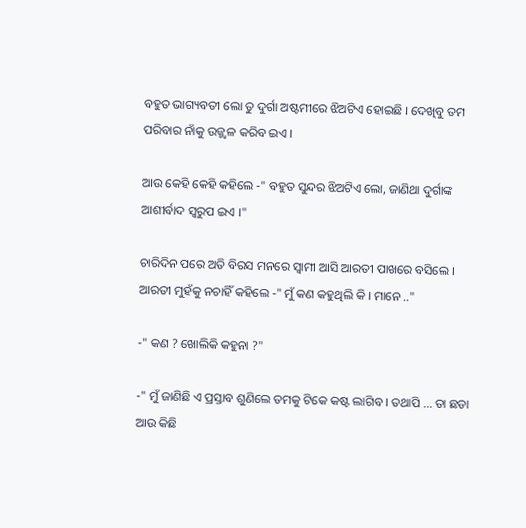ବହୁତ ଭାଗ୍ୟବତୀ ଲୋ ତୁ ଦୁର୍ଗା ଅଷ୍ଟମୀରେ ଝିଅଟିଏ ହୋଇଛି । ଦେଖିବୁ ତମ ପରିବାର ନାଁକୁ ଉଜ୍ଜ୍ୱଳ କରିବ ଇଏ ।

ଆଉ କେହି କେହି କହିଲେ -" ବହୁତ ସୁନ୍ଦର ଝିଅଟିଏ ଲୋ, ଜାଣିଥା ଦୁର୍ଗାଙ୍କ ଆଶୀର୍ବାଦ ସ୍ଵରୁପ ଇଏ ।"

ଚାରିଦିନ ପରେ ଅତି ବିରସ ମନରେ ସ୍ୱାମୀ ଆସି ଆରତୀ ପାଖରେ ବସିଲେ । ଆରତୀ ମୁ‌ହଁକୁ ନଚାହିଁ କହିଲେ -" ମୁଁ କଣ କହୁଥିଲି କି । ମାନେ .."

-" କଣ ? ଖୋଲିକି କହୁନା ?"

-" ମୁଁ ଜାଣିଛି ଏ ପ୍ରସ୍ତାବ ଶୁଣିଲେ ତମକୁ ଟିକେ କଷ୍ଟ ଲାଗିବ । ତଥାପି ... ତା ଛଡା ଆଉ କିଛି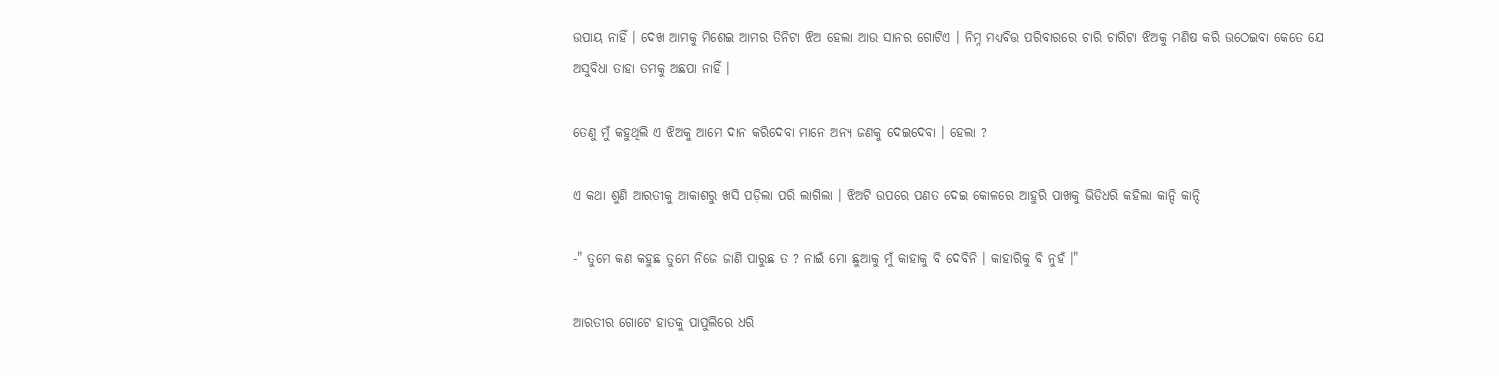ଉପାୟ ନାହିଁ । ଦେଖ ଆମକୁ ମିଶେଇ ଆମର ତିନିଟା ଝିଅ ହେଲା ଆଉ ସାନର ଗୋଟିଏ । ନିମ୍ନ ମଧ୍ୟବିତ୍ତ ପରିବାରରେ ଚାରି ଚାରିଟା ଝିଅକୁ ମଣିଷ କରି ଉଠେଇବା କେତେ ଯେ ଅସୁବିଧା ତାହା ତମକୁ ଅଛପା ନାହିଁ ।

ତେଣୁ ମୁଁ କହୁଥିଲି ଏ ଝିଅକୁ ଆମେ ଦାନ କରିଦେବା ମାନେ ଅନ୍ୟ ଜଣକୁ ଦେଇଦେବା । ହେଲା ?

ଏ କଥା ଶୁଣି ଆରତୀକୁ ଆକାଶରୁ ଖସି ପଡ଼ିଲା ପରି ଲାଗିଲା । ଝିଅଟି ଉପରେ ପଣତ ଦେଇ କୋଳରେ ଆହୁରି ପାଖକୁ ଭିଡିଧରି କହିଲା କାନ୍ଦି କାନ୍ଦି

-" ତୁମେ କଣ କହୁଛ ତୁମେ ନିଜେ ଜାଣି ପାରୁଛ ତ ? ନାଇଁ ମୋ ଛୁଆକୁ ମୁଁ କାହାକୁ ବି ଦେବିନି । କାହାରିକୁ ବି ନୁହଁ ।"

ଆରତୀର ଗୋଟେ ହାତକୁ ପାପୁଲିରେ ଧରି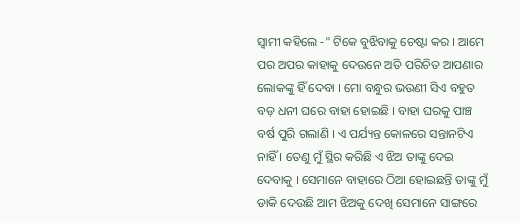ସ୍ୱାମୀ କହିଲେ -" ଟିକେ ବୁଝିବାକୁ ଚେଷ୍ଟା କର । ଆମେ ପର ଅପର କାହାକୁ ଦେଉନେ ଅତି ପରିଚିତ ଆପଣାର ଲୋକଙ୍କୁ ହିଁ ଦେବା । ମୋ ବନ୍ଧୁର ଭଉଣୀ ସିଏ ବହୁତ ବଡ଼ ଧନୀ ଘରେ ବାହା ହୋଇଛି । ବାହା ଘରକୁ ପାଞ୍ଚ ବର୍ଷ ପୁରି ଗଲାଣି । ଏ ପର୍ଯ୍ୟନ୍ତ କୋଳରେ ସନ୍ତାନଟିଏ ନାହିଁ । ତେଣୁ ମୁଁ ସ୍ଥିର କରିଛି ଏ ଝିଅ ତାଙ୍କୁ ଦେଇ ଦେବାକୁ । ସେମାନେ ବାହାରେ ଠିଆ ହୋଇଛନ୍ତି ତାଙ୍କୁ ମୁଁ ଡାକି ଦେଉଛି ଆମ ଝିଅକୁ ଦେଖି ସେମାନେ ସାଙ୍ଗରେ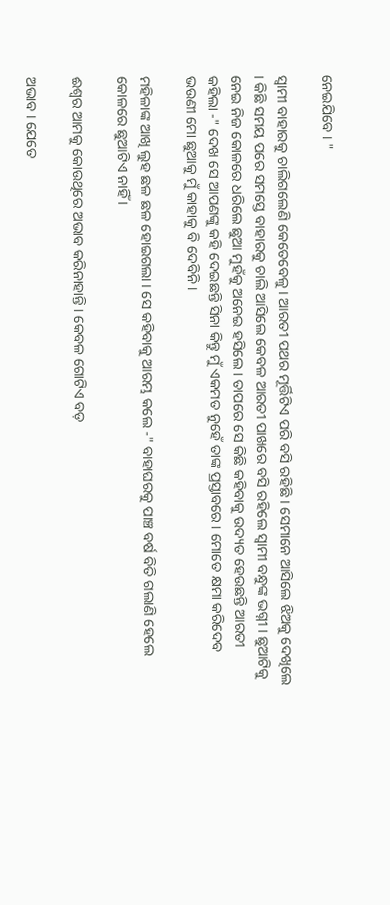ନେଇଯିବେ । "

ସ୍ଵାମୀ ବାହାରକୁ ଚାଲିଗଲେଣି କେତେବେଳୁ । ଆରତୀ ପଥର ମୂର୍ତ୍ତିଟିଏ ପରି ବସି ରହିଛି । ସେମାନେ ଆସିଲେ ଝିଅକୁ ଦେଖିଲେ । କିଛି ସମୟ ପରେ ସମସ୍ତେ ବାହାରକୁ ଚାଲି ଆସିଲେ କେବଳ ଆରତୀ ପାଖରେ ବସି ରହିଲେ ସ୍ୱାମୀ ବନ୍ଧୁଙ୍କ ଭଗ୍ନୀ । ଛୁଆଟିକୁ ନେଇ ନିଜ କୋଳରେ ଧରିଲେ ଛୁଆ ମୁହଁକୁ ଅନେଇ ହସିଲେ । ତାପରେ ସେ କିଛି କହିବାକୁ ଉଦ୍ୟତ ହେଉଛନ୍ତି ଆରତୀ କହିଲା -" ଦେଖ ସେ ଆପଣଙ୍କୁ କହି ଦେଇଛନ୍ତି ସିନା କିନ୍ତୁ ମୁଁ ଏକମତ ନୁହେଁ ତାଙ୍କ ପ୍ରସ୍ତାବରେ । ମୋତେ କ୍ଷମା କରିଦେବ ଭଉଣୀ ମୋ ଛୁଆକୁ ମୁଁ କାହାକୁ ବି ଦେବିନି ।

ମହିଳାଙ୍କ ଆଖି ଲୁହ ଛଳ ଛଳ ହୋଇଗଲା । ସେ କହିବାକୁ ଆରମ୍ଭ କଲେ -" ବାହାଘରକୁ ପାଞ୍ଚ ବର୍ଷ ବିତି ଗଲାଣି ହେଲେ କୋଳରେ ଛୁଆଟିଏ ନାହିଁ ।

ଈଶ୍ୱର ଆମକୁ କୋଉଥିରେ ଅଭାବ କରିନାହାନ୍ତି । କେବଳ ଗୋଟିଏ ବଡ଼

ଅଭାବ । ଯେତେ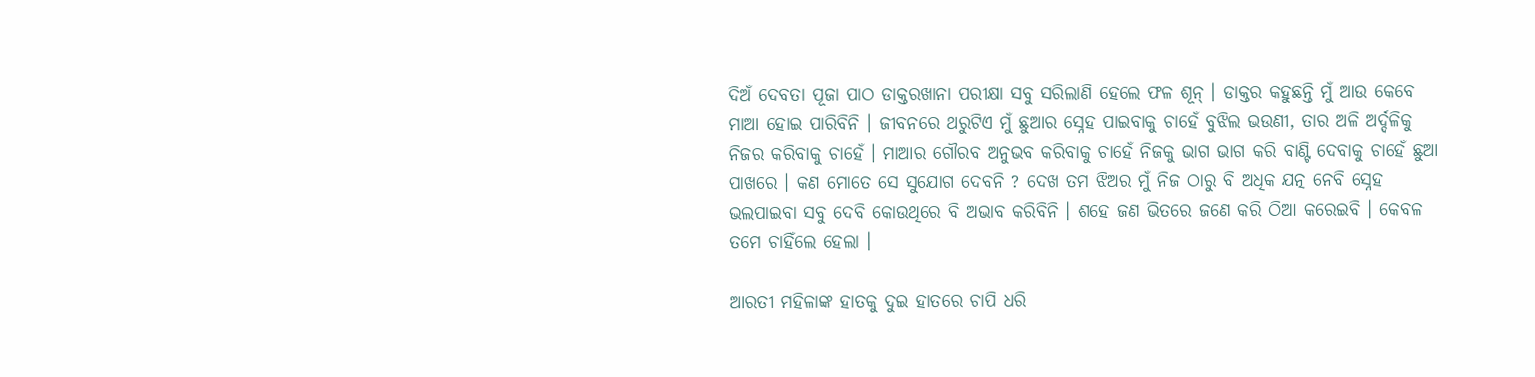ଦିଅଁ ଦେବତା ପୂଜା ପାଠ ଡାକ୍ତରଖାନା ପରୀକ୍ଷା ସବୁ ସରିଲାଣି ହେଲେ ଫଳ ଶୂନ୍ । ଡାକ୍ତର କହୁଛନ୍ତି ମୁଁ ଆଉ କେବେ ମାଆ ହୋଇ ପାରିବିନି । ଜୀବନରେ ଥରୁଟିଏ ମୁଁ ଛୁଆର ସ୍ନେହ ପାଇବାକୁ ଚାହେଁ ବୁଝିଲ ଭଉଣୀ, ତାର ଅଳି ଅର୍ଦ୍ଦଳିକୁ ନିଜର କରିବାକୁ ଚାହେଁ । ମାଆର ଗୌରବ ଅନୁଭବ କରିବାକୁ ଚାହେଁ ନିଜକୁ ଭାଗ ଭାଗ କରି ବାଣ୍ଟି ଦେବାକୁ ଚାହେଁ ଛୁଆ ପାଖରେ । କଣ ମୋତେ ସେ ସୁଯୋଗ ଦେବନି ? ଦେଖ ତମ ଝିଅର ମୁଁ ନିଜ ଠାରୁ ବି ଅଧିକ ଯତ୍ନ ନେବି ସ୍ନେହ ଭଲପାଇବା ସବୁ ଦେବି କୋଉଥିରେ ବି ଅଭାବ କରିବିନି । ଶହେ ଜଣ ଭିତରେ ଜଣେ କରି ଠିଆ କରେଇବି । କେବଳ ତମେ ଚାହିଁଲେ ହେଲା ।

ଆରତୀ ମହିଳାଙ୍କ ହାତକୁ ଦୁଇ ହାତରେ ଚାପି ଧରି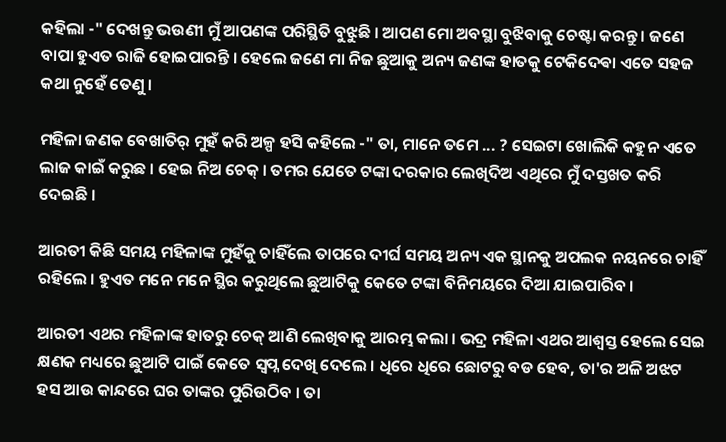କହିଲା -" ଦେଖନ୍ତୁ ଭଉଣୀ ମୁଁ ଆପଣଙ୍କ ପରିସ୍ଥିତି ବୁଝୁଛି । ଆପଣ ମୋ ଅବସ୍ଥା ବୁଝିବାକୁ ଚେଷ୍ଟା କରନ୍ତୁ । ଜଣେ ବାପା ହୁଏତ ରାଜି ହୋଇପାରନ୍ତି । ହେଲେ ଜଣେ ମା ନିଜ ଛୁଆକୁ ଅନ୍ୟ ଜଣଙ୍କ ହାତକୁ ଟେକିଦେଵା ଏତେ ସହଜ କଥା ନୁହେଁ ତେଣୁ ।

ମହିଳା ଜଣକ ବେଖାତିର୍ ମୁହଁ କରି ଅଳ୍ପ ହସି କହିଲେ -" ତା, ମାନେ ତମେ ... ? ସେଇଟା ଖୋଲିକି କହୁନ ଏତେ ଲାଜ କାଇଁ କରୁଛ । ହେଇ ନିଅ ଚେକ୍ । ତମର ଯେତେ ଟଙ୍କା ଦରକାର ଲେଖିଦିଅ ଏଥିରେ ମୁଁ ଦସ୍ତଖତ କରି ଦେଇଛି ।

ଆରତୀ କିଛି ସମୟ ମହିଳାଙ୍କ ମୁହଁକୁ ଚାହିଁଲେ ତାପରେ ଦୀର୍ଘ ସମୟ ଅନ୍ୟ ଏକ ସ୍ଥାନକୁ ଅପଲକ ନୟନରେ ଚାହିଁ ରହିଲେ । ହୁଏତ ମନେ ମନେ ସ୍ଥିର କରୁଥିଲେ ଛୁଆଟିକୁ କେତେ ଟଙ୍କା ବିନିମୟରେ ଦିଆ ଯାଇପାରିବ ।

ଆରତୀ ଏଥର ମହିଳାଙ୍କ ହାତରୁ ଚେକ୍ ଆଣି ଲେଖିବାକୁ ଆରମ୍ଭ କଲା । ଭଦ୍ର ମହିଳା ଏଥର ଆଶ୍ୱସ୍ତ ହେଲେ ସେଇ କ୍ଷଣକ ମଧ୍ୟରେ ଛୁଆଟି ପାଇଁ କେତେ ସ୍ୱପ୍ନ ଦେଖି ଦେଲେ । ଧିରେ ଧିରେ ଛୋଟରୁ ବଡ ହେବ, ତା'ର ଅଳି ଅଝଟ ହସ ଆଉ କାନ୍ଦରେ ଘର ତାଙ୍କର ପୁରିଉଠିବ । ତା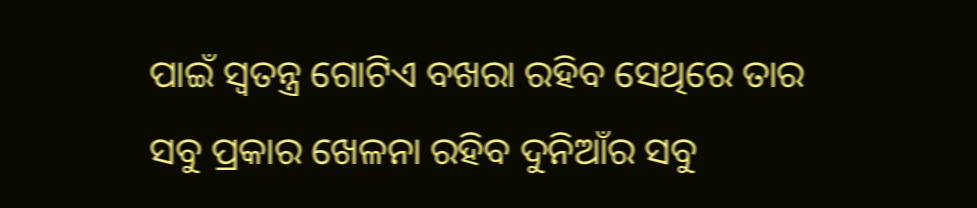ପାଇଁ ସ୍ୱତନ୍ତ୍ର ଗୋଟିଏ ବଖରା ରହିବ ସେଥିରେ ତାର ସବୁ ପ୍ରକାର ଖେଳନା ରହିବ ଦୁନିଆଁର ସବୁ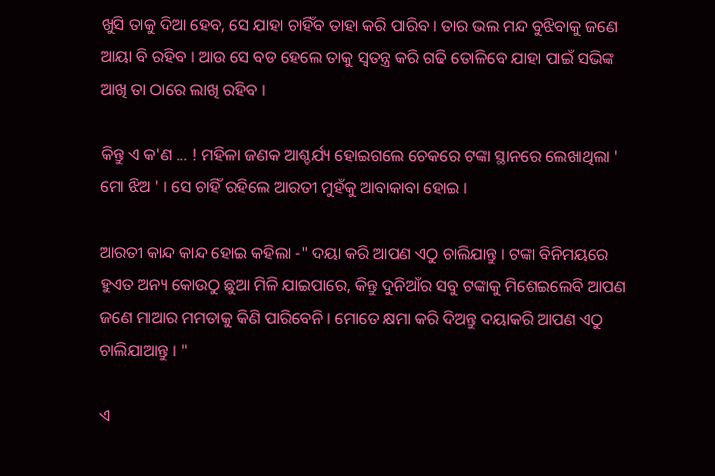ଖୁସି ତାକୁ ଦିଆ ହେବ, ସେ ଯାହା ଚାହିଁବ ତାହା କରି ପାରିବ । ତାର ଭଲ ମନ୍ଦ ବୁଝିବାକୁ ଜଣେ ଆୟା ବି ରହିବ । ଆଉ ସେ ବଡ ହେଲେ ତାକୁ ସ୍ୱତନ୍ତ୍ର କରି ଗଢି ତୋଳିବେ ଯାହା ପାଇଁ ସଭିଙ୍କ ଆଖି ତା ଠାରେ ଲାଖି ରହିବ ।

କିନ୍ତୁ ଏ କ'ଣ ... ! ମହିଳା ଜଣକ ଆଶ୍ଚର୍ଯ୍ୟ ହୋଇଗଲେ ଚେକରେ ଟଙ୍କା ସ୍ଥାନରେ ଲେଖାଥିଲା ' ମୋ ଝିଅ ' । ସେ ଚାହିଁ ରହିଲେ ଆରତୀ ମୁହଁକୁ ଆବାକାବା ହୋଇ ।

ଆରତୀ କାନ୍ଦ କାନ୍ଦ ହୋଇ କହିଲା -" ଦୟା କରି ଆପଣ ଏଠୁ ଚାଲିଯାନ୍ତୁ । ଟଙ୍କା ବିନିମୟରେ ହୁଏତ ଅନ୍ୟ କୋଉଠୁ ଛୁଆ ମିଳି ଯାଇପାରେ, କିନ୍ତୁ ଦୁନିଆଁର ସବୁ ଟଙ୍କାକୁ ମିଶେଇଲେବି ଆପଣ ଜଣେ ମାଆର ମମତାକୁ କିଣି ପାରିବେନି । ମୋତେ କ୍ଷମା କରି ଦିଅନ୍ତୁ ଦୟାକରି ଆପଣ ଏଠୁ ଚାଲିଯାଆନ୍ତୁ । "

ଏ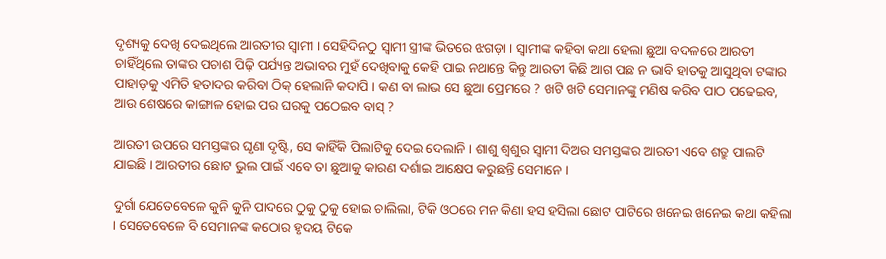ଦୃଶ୍ୟକୁ ଦେଖି ଦେଇଥିଲେ ଆରତୀର ସ୍ୱାମୀ । ସେହିଦିନଠୁ ସ୍ୱାମୀ ସ୍ତ୍ରୀଙ୍କ ଭିତରେ ଝଗଡ଼ା । ସ୍ୱାମୀଙ୍କ କହିବା କଥା ହେଲା ଛୁଆ ବଦଳରେ ଆରତୀ ଚାହିଁଥିଲେ ତାଙ୍କର ପଚାଶ ପିଢ଼ି ପର୍ଯ୍ୟନ୍ତ ଅଭାବର ମୁହଁ ଦେଖିବାକୁ କେହି ପାଇ ନଥାନ୍ତେ କିନ୍ତୁ ଆରତୀ କିଛି ଆଗ ପଛ ନ ଭାବି ହାତକୁ ଆସୁଥିବା ଟଙ୍କାର ପାହାଡ଼କୁ ଏମିତି ହତାଦର କରିବା ଠିକ୍ ହେଲାନି କଦାପି । କଣ ବା ଲାଭ ସେ ଛୁଆ ପ୍ରେମରେ ? ଖଟି ଖଟି ସେମାନଙ୍କୁ ମଣିଷ କରିବ ପାଠ ପଢେଇବ, ଆଉ ଶେଷରେ କାଙ୍ଗାଳ ହୋଇ ପର ଘରକୁ ପଠେଇବ ବାସ୍ ?

ଆରତୀ ଉପରେ ସମସ୍ତଙ୍କର ଘୃଣା ଦୃଷ୍ଟି, ସେ କାହିଁକି ପିଲାଟିକୁ ଦେଇ ଦେଲାନି । ଶାଶୁ ଶ୍ୱଶୁର ସ୍ୱାମୀ ଦିଅର ସମସ୍ତଙ୍କର ଆରତୀ ଏବେ ଶତ୍ରୁ ପାଲଟି ଯାଇଛି । ଆରତୀର ଛୋଟ ଭୁଲ ପାଇଁ ଏବେ ତା ଛୁଆକୁ କାରଣ ଦର୍ଶାଇ ଆକ୍ଷେପ କରୁଛନ୍ତି ସେମାନେ ।

ଦୁର୍ଗା ଯେତେବେଳେ କୁନି କୁନି ପାଦରେ ଠୁକୁ ଠୁକୁ ହୋଇ ଚାଲିଲା, ଟିକି ଓଠରେ ମନ କିଣା ହସ ହସିଲା ଛୋଟ ପାଟିରେ ଖନେଇ ଖନେଇ କଥା କହିଲା । ସେତେବେଳେ ବି ସେମାନଙ୍କ କଠୋର ହୃଦୟ ଟିକେ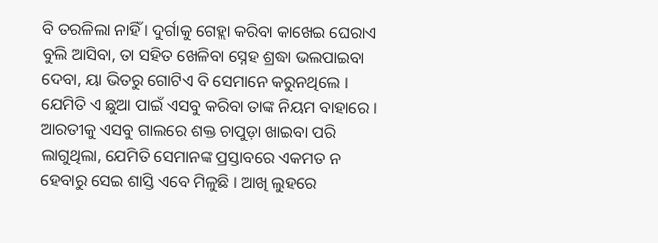ବି ତରଳିଲା ନାହିଁ । ଦୁର୍ଗାକୁ ଗେହ୍ଲା କରିବା କାଖେଇ ଘେରାଏ ବୁଲି ଆସିବା, ତା ସହିତ ଖେଳିବା ସ୍ନେହ ଶ୍ରଦ୍ଧା ଭଲପାଇବା ଦେବା, ୟା ଭିତରୁ ଗୋଟିଏ ବି ସେମାନେ କରୁନଥିଲେ । ଯେମିତି ଏ ଛୁଆ ପାଇଁ ଏସବୁ କରିବା ତାଙ୍କ ନିୟମ ବାହାରେ । ଆରତୀକୁ ଏସବୁ ଗାଲରେ ଶକ୍ତ ଚାପୁଡ଼ା ଖାଇବା ପରି ଲାଗୁଥିଲା, ଯେମିତି ସେମାନଙ୍କ ପ୍ରସ୍ତାବରେ ଏକମତ ନ ହେବାରୁ ସେଇ ଶାସ୍ତି ଏବେ ମିଳୁଛି । ଆଖି ଲୁହରେ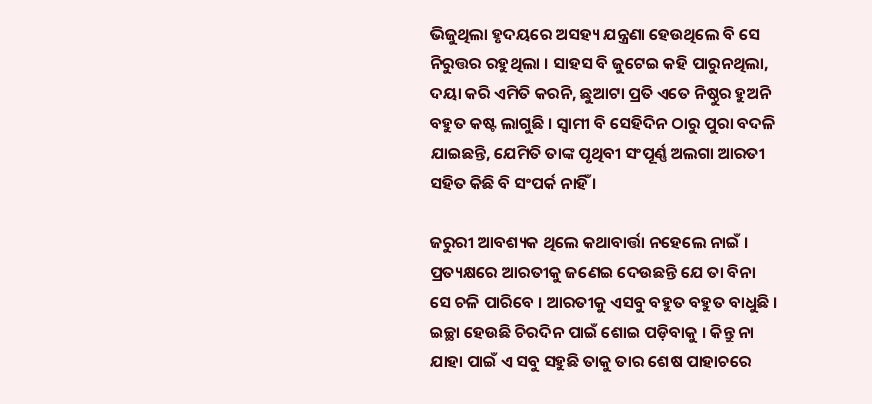ଭିଜୁଥିଲା ହୃଦୟରେ ଅସହ୍ୟ ଯନ୍ତ୍ରଣା ହେଉଥିଲେ ବି ସେ ନିରୁତ୍ତର ରହୁଥିଲା । ସାହସ ବି ଜୁଟେଇ କହି ପାରୁନଥିଲା, ଦୟା କରି ଏମିତି କରନି, ଛୁଆଟା ପ୍ରତି ଏତେ ନିଷ୍ଠୁର ହୁଅନି ବହୁତ କଷ୍ଟ ଲାଗୁଛି । ସ୍ୱାମୀ ବି ସେହିଦିନ ଠାରୁ ପୁରା ବଦଳି ଯାଇଛନ୍ତି, ଯେମିତି ତାଙ୍କ ପୃଥିବୀ ସଂପୂର୍ଣ୍ଣ ଅଲଗା ଆରତୀ ସହିତ କିଛି ବି ସଂପର୍କ ନାହିଁ ।

ଜରୁରୀ ଆବଶ୍ୟକ ଥିଲେ କଥାବାର୍ତ୍ତା ନହେଲେ ନାଇଁ । ପ୍ରତ୍ୟକ୍ଷରେ ଆରତୀକୁ ଜଣେଇ ଦେଉଛନ୍ତି ଯେ ତା ବିନା ସେ ଚଳି ପାରିବେ । ଆରତୀକୁ ଏସବୁ ବହୁତ ବହୁତ ବାଧୁଛି । ଇଚ୍ଛା ହେଉଛି ଚିରଦିନ ପାଇଁ ଶୋଇ ପଡ଼ିବାକୁ । କିନ୍ତୁ ନା ଯାହା ପାଇଁ ଏ ସବୁ ସହୁଛି ତାକୁ ତାର ଶେଷ ପାହାଚରେ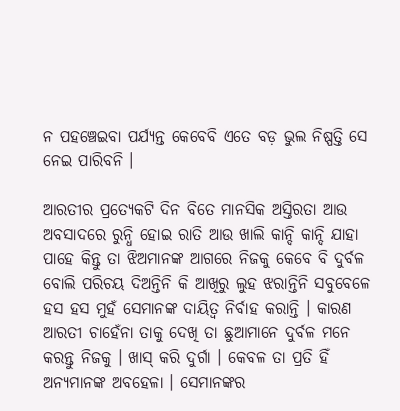ନ ପହଞ୍ଚେଇବା ପର୍ଯ୍ୟନ୍ତ କେବେବି ଏତେ ବଡ଼ ଭୁଲ ନିଷ୍ପତ୍ତି ସେ ନେଇ ପାରିବନି ।

ଆରତୀର ପ୍ରତ୍ୟେକଟି ଦିନ ବିତେ ମାନସିକ ଅସ୍ତିରତା ଆଉ ଅବସାଦରେ ରୁନ୍ଧି ହୋଇ ରାତି ଆଉ ଖାଲି କାନ୍ଦି କାନ୍ଦି ଯାହା ପାହେ କିନ୍ତୁ ତା ଝିଅମାନଙ୍କ ଆଗରେ ନିଜକୁ କେବେ ବି ଦୁର୍ବଳ ବୋଲି ପରିଚୟ ଦିଅନ୍ତିନି କି ଆଖିରୁ ଲୁହ ଝରାନ୍ତିନି ସବୁବେଳେ ହସ ହସ ମୁହଁ ସେମାନଙ୍କ ଦାୟିତ୍ୱ ନିର୍ବାହ କରାନ୍ତି । କାରଣ ଆରତୀ ଚାହେଁନା ତାକୁ ଦେଖି ତା ଛୁଆମାନେ ଦୁର୍ବଳ ମନେ କରନ୍ତୁ ନିଜକୁ । ଖାସ୍ କରି ଦୁର୍ଗା । କେବଳ ତା ପ୍ରତି ହିଁ ଅନ୍ୟମାନଙ୍କ ଅବହେଳା । ସେମାନଙ୍କର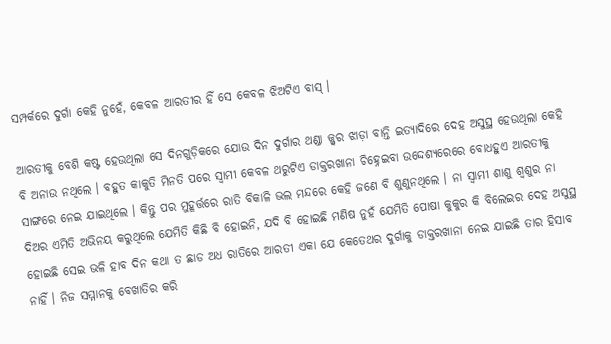ସମ୍ପର୍କରେ ଦୁର୍ଗା କେହି ନୁହେଁ, କେବଳ ଆରତୀର ହିଁ ସେ କେବଳ ଝିଅଟିଏ ବାସ୍ ।

ଆରତୀକୁ ବେଶି କଷ୍ଟ ହେଉଥିଲା ସେ ଦିନଗୁଡ଼ିକରେ ଯୋଉ ଦିନ ଦୁର୍ଗାର ଥଣ୍ଡା ଜ୍ଜ୍ୱର ଝାଡ଼ା ବାନ୍ତି ଇତ୍ୟାଦିରେ ଦେହ ଅସୁସ୍ଥ ହେଉଥିଲା କେହି ବି ଅନାଉ ନଥିଲେ । ବହୁତ କାକୁତି ମିନତି ପରେ ସ୍ୱାମୀ କେବଳ ଥରୁଟିଏ ଡାକ୍ତରଖାନା ଚିହ୍ନେଇବା ଉଦ୍ଦେଶ୍ୟରେରେ ବୋଧହୁଏ ଆରତୀକୁ ସାଙ୍ଗରେ ନେଇ ଯାଇଥିଲେ । କିନ୍ତୁ ପର ମୁହୂର୍ତ୍ତରେ ରାତି ବିକାଳି ଭଲ ମନ୍ଦରେ କେହି ଜଣେ ବି ଶୁଣୁନଥିଲେ । ନା ସ୍ୱାମୀ ଶାଶୁ ଶ୍ୱଶୁର ନା ଦିଅର ଏମିତି ଅଭିନୟ କରୁଥିଲେ ଯେମିତି କିଛି ବି ହୋଇନି, ଯଦି ବି ହୋଇଛି ମଣିଷ ନୁହଁ ଯେମିତି ପୋଷା କୁକୁର କି ବିଲେଇର ଦେହ ଅସୁସ୍ଥ ହୋଇଛି ସେଇ ଭଳି ହାବ ଦିନ କଥା ତ ଛାଡ ଅଧ ରାତିରେ ଆରତୀ ଏକା ଯେ କେତେଥର ଦୁର୍ଗାକୁ ଡାକ୍ତରଖାନା ନେଇ ଯାଇଛି ତାର ହିସାବ ନାହିଁ । ନିଜ ସମ୍ମାନକୁ ବେଖାତିର କରି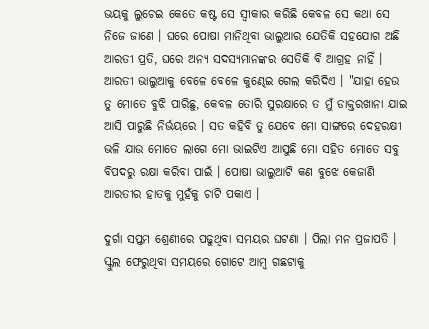ଭୟକୁ ଲୁଚେଇ କେତେ କଷ୍ଟ ସେ ସ୍ୱୀକାର କରିଛି କେବଳ ସେ କଥା ସେ ନିଜେ ଜାଣେ । ଘରେ ପୋଷା ମାନିଥିବା ଭାଲୁଆର ଯେତିକି ସହଯୋଗ ଅଛି ଆରତୀ ପ୍ରତି, ଘରେ ଅନ୍ୟ ସଦସ୍ୟମାନଙ୍କର ସେତିକି ବି ଆଗ୍ରହ ନାହିଁ । ଆରତୀ ଭାଲୁଆକୁ ବେଳେ ବେଳେ କୁଣ୍ଢେଇ ଗେଲ କରିଦିଏ । "ଯାହା ହେଉ ତୁ ମୋତେ ବୁଝି ପାରିଛୁ, କେବଳ ତୋରି ସୁରକ୍ଷାରେ ତ ମୁଁ ଡାକ୍ତରଖାନା ଯାଇ ଆସି ପାରୁଛି ନିର୍ଭୟରେ । ସତ କହିବି ତୁ ଯେବେ ମୋ ସାଙ୍ଗରେ ଦେହରକ୍ଷୀ ଭଳି ଯାଉ ମୋତେ ଲାଗେ ମୋ ଭାଇଟିଏ ଆସୁଛି ମୋ ସହିତ ମୋତେ ସବୁ ବିପଦରୁ ରକ୍ଷା କରିବା ପାଇଁ । ପୋଷା ଭାଲୁଆଟି କଣ ବୁଝେ କେଜାଣି ଆରତୀର ହାତକୁ ମୁହଁକୁ ଚାଟି ପକାଏ ।

ଦୁର୍ଗା ସପ୍ତମ ଶ୍ରେଣୀରେ ପଢୁଥିବା ସମୟର ଘଟଣା । ପିଲା ମନ ପ୍ରଜାପତି । ସ୍କୁଲ ଫେରୁଥିବା ସମୟରେ ଗୋଟେ ଆମ୍ବ ଗଛଟାକୁ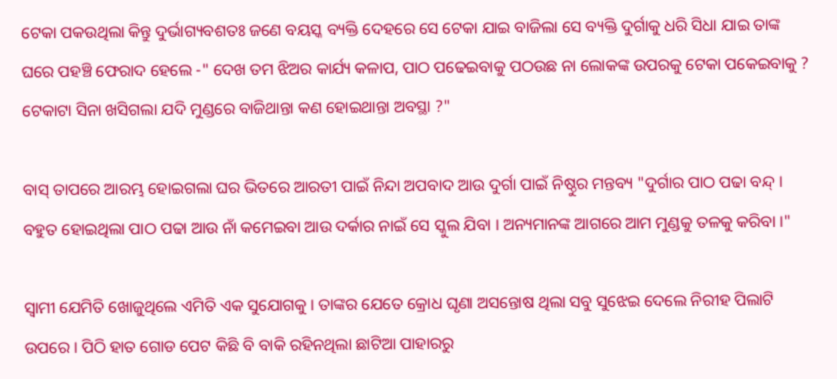ଟେକା ପକଉଥିଲା କିନ୍ତୁ ଦୁର୍ଭାଗ୍ୟବଶତଃ ଜଣେ ବୟସ୍କ ବ୍ୟକ୍ତି ଦେହରେ ସେ ଟେକା ଯାଇ ବାଜିଲା ସେ ବ୍ୟକ୍ତି ଦୁର୍ଗାକୁ ଧରି ସିଧା ଯାଇ ତାଙ୍କ ଘରେ ପହଞ୍ଚି ଫେରାଦ ହେଲେ -" ଦେଖ ତମ ଝିଅର କାର୍ଯ୍ୟ କଳାପ, ପାଠ ପଢେଇବାକୁ ପଠଉଛ ନା ଲୋକଙ୍କ ଉପରକୁ ଟେକା ପକେଇବାକୁ ? ଟେକାଟା ସିନା ଖସିଗଲା ଯଦି ମୁଣ୍ଡରେ ବାଜିଥାନ୍ତା କଣ ହୋଇଥାନ୍ତା ଅବସ୍ଥା ?"

ବାସ୍ ତାପରେ ଆରମ୍ଭ ହୋଇଗଲା ଘର ଭିତରେ ଆରତୀ ପାଇଁ ନିନ୍ଦା ଅପବାଦ ଆଉ ଦୁର୍ଗା ପାଇଁ ନିଷ୍ଠୁର ମନ୍ତବ୍ୟ "ଦୁର୍ଗାର ପାଠ ପଢା ବନ୍ଦ୍ । ବହୁତ ହୋଇଥିଲା ପାଠ ପଢା ଆଉ ନାଁ କମେଇବା ଆଉ ଦର୍କାର ନାଇଁ ସେ ସ୍କୁଲ ଯିବା । ଅନ୍ୟମାନଙ୍କ ଆଗରେ ଆମ ମୁଣ୍ଡକୁ ତଳକୁ କରିବା ।"

ସ୍ୱାମୀ ଯେମିତି ଖୋଜୁଥିଲେ ଏମିତି ଏକ ସୁଯୋଗକୁ । ତାଙ୍କର ଯେତେ କ୍ରୋଧ ଘୃଣା ଅସନ୍ତୋଷ ଥିଲା ସବୁ ସୁଝେଇ ଦେଲେ ନିରୀହ ପିଲାଟି ଉପରେ । ପିଠି ହାତ ଗୋଡ ପେଟ କିଛି ବି ବାକି ରହିନଥିଲା ଛାଟିଆ ପାହାରରୁ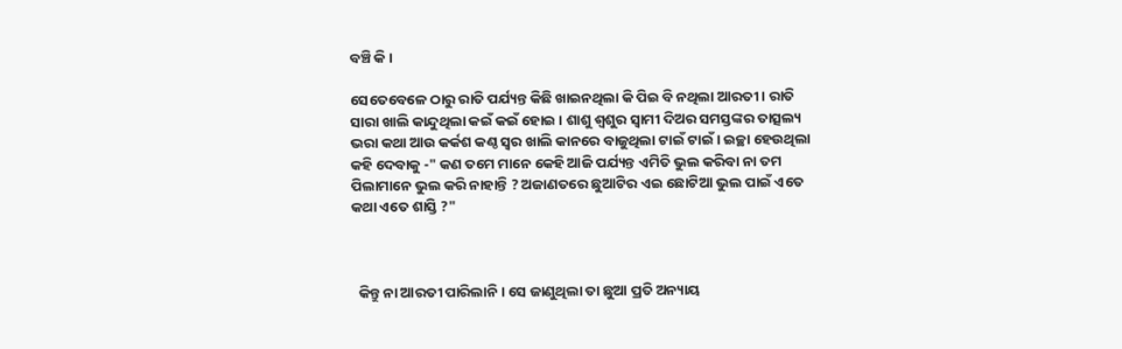ବଞ୍ଚି କି ।

ସେତେବେଳେ ଠାରୁ ରାତି ପର୍ଯ୍ୟନ୍ତ କିଛି ଖାଇନଥିଲା କି ପିଇ ବି ନଥିଲା ଆରତୀ । ରାତି ସାରା ଖାଲି କାନ୍ଦୁଥିଲା କଇଁ କଇଁ ହୋଇ । ଶାଶୁ ଶ୍ୱଶୁର ସ୍ୱାମୀ ଦିଅର ସମସ୍ତଙ୍କର ତାତ୍ସଲ୍ୟ ଭରା କଥା ଆଉ କର୍କଶ କଣ୍ଠ ସ୍ୱର ଖାଲି କାନରେ ବାଜୁଥିଲା ଟାଇଁ ଟାଇଁ । ଇଚ୍ଛା ହେଉଥିଲା କହି ଦେବାକୁ -" କଣ ତମେ ମାନେ କେହି ଆଜି ପର୍ଯ୍ୟନ୍ତ ଏମିତି ଭୁଲ କରିବା ନା ତମ ପିଲାମାନେ ଭୁଲ କରି ନାହାନ୍ତି ? ଅଜାଣତରେ ଛୁଆଟିର ଏଇ ଛୋଟିଆ ଭୁଲ ପାଇଁ ଏତେ କଥା ଏତେ ଶାସ୍ତି ?"



  କିନ୍ତୁ ନା ଆରତୀ ପାରିଲାନି । ସେ ଜାଣୁଥିଲା ତା ଛୁଆ ପ୍ରତି ଅନ୍ୟାୟ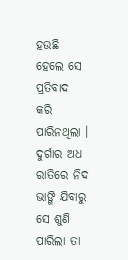ହଉଛି ହେଲେ ସେ ପ୍ରତିବାଦ କରି ପାରିନଥିଲା । ଦୁର୍ଗାର ଅଧ ରାତିରେ ନିଦ ଭାଙ୍ଗି ଯିବାରୁ ସେ ଶୁଣି ପାରିଲା ତା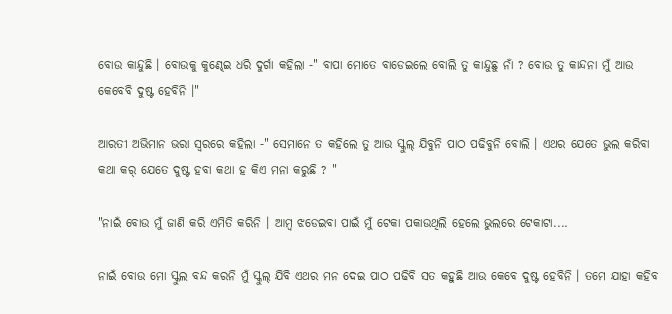ବୋଉ କାନ୍ଦୁଛି । ବୋଉକୁ କୁଣ୍ଢେଇ ଧରି ଦୁର୍ଗା କହିଲା -" ବାପା ମୋତେ ବାଡେଇଲେ ବୋଲି ତୁ କାନ୍ଦୁଛୁ ନାଁ ? ବୋଉ ତୁ କାନ୍ଦନା ମୁଁ ଆଉ କେବେବି ଦୁଷ୍ଟ ହେବିନି ।"

ଆରତୀ ଅଭିମାନ ଭରା ସ୍ୱରରେ କହିଲା -" ସେମାନେ ତ କହିଲେ ତୁ ଆଉ ସ୍କୁଲ୍ ଯିବୁନି ପାଠ ପଢିବୁନି ବୋଲି । ଏଥର ଯେତେ ଭୁଲ କରିବା କଥା କର୍ ଯେତେ ଦୁଷ୍ଟ ହବା କଥା ହ କିଏ ମନା କରୁଛି ? "

"ନାଇଁ ବୋଉ ମୁଁ ଜାଣି କରି ଏମିତି କରିନି । ଆମ୍ବ ଝଡେଇବା ପାଇଁ ମୁଁ ଟେକା ପକାଉଥିଲି ହେଲେ ଭୁଲରେ ଟେକାଟା....

ନାଇଁ ବୋଉ ମୋ ସ୍କୁଲ ବନ୍ଦ କରନି ମୁଁ ସ୍କୁଲ୍ ଯିବି ଏଥର ମନ ଦେଇ ପାଠ ପଢିବି ସତ କହୁଛି ଆଉ କେବେ ଦୁଷ୍ଟ ହେବିନି । ତମେ ଯାହା କହିବ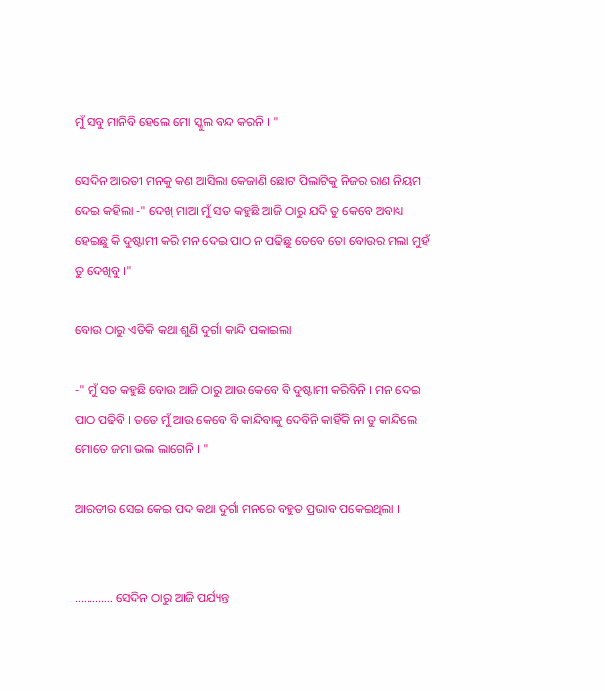ମୁଁ ସବୁ ମାନିବି ହେଲେ ମୋ ସ୍କୁଲ ବନ୍ଦ କରନି । "

ସେଦିନ ଆରତୀ ମନକୁ କଣ ଆସିଲା କେଜାଣି ଛୋଟ ପିଲାଟିକୁ ନିଜର ରାଣ ନିୟମ ଦେଇ କହିଲା -" ଦେଖ୍ ମାଆ ମୁଁ ସତ କହୁଛି ଆଜି ଠାରୁ ଯଦି ତୁ କେବେ ଅବାଧ୍ୟ ହେଇଛୁ କି ଦୁଷ୍ଟାମୀ କରି ମନ ଦେଇ ପାଠ ନ ପଢିଛୁ ତେବେ ତୋ ବୋଉର ମଲା ମୁହଁ ତୁ ଦେଖିବୁ ।"

ବୋଉ ଠାରୁ ଏତିକି କଥା ଶୁଣି ଦୁର୍ଗା କାନ୍ଦି ପକାଇଲା

-" ମୁଁ ସତ କହୁଛି ବୋଉ ଆଜି ଠାରୁ ଆଉ କେବେ ବି ଦୁଷ୍ଟାମୀ କରିବିନି । ମନ ଦେଇ ପାଠ ପଢିବି । ତତେ ମୁଁ ଆଉ କେବେ ବି କାନ୍ଦିବାକୁ ଦେବିନି କାହିଁକି ନା ତୁ କାନ୍ଦିଲେ ମୋତେ ଜମା ଭଲ ଲାଗେନି । "

ଆରତୀର ସେଇ କେଇ ପଦ କଥା ଦୁର୍ଗା ମନରେ ବହୁତ ପ୍ରଭାବ ପକେଇଥିଲା ।


............. ସେଦିନ ଠାରୁ ଆଜି ପର୍ଯ୍ୟନ୍ତ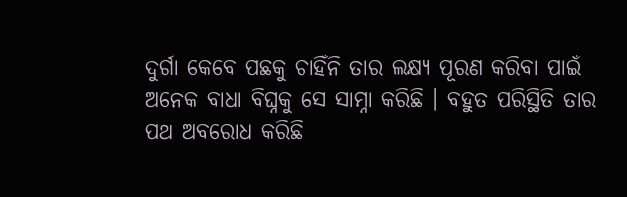ଦୁର୍ଗା କେବେ ପଛକୁ ଚାହିଁନି ତାର ଲକ୍ଷ୍ୟ ପୂରଣ କରିବା ପାଇଁ ଅନେକ ବାଧା ବିଘ୍ନକୁ ସେ ସାମ୍ନା କରିଛି । ବହୁତ ପରିସ୍ଥିତି ତାର ପଥ ଅବରୋଧ କରିଛି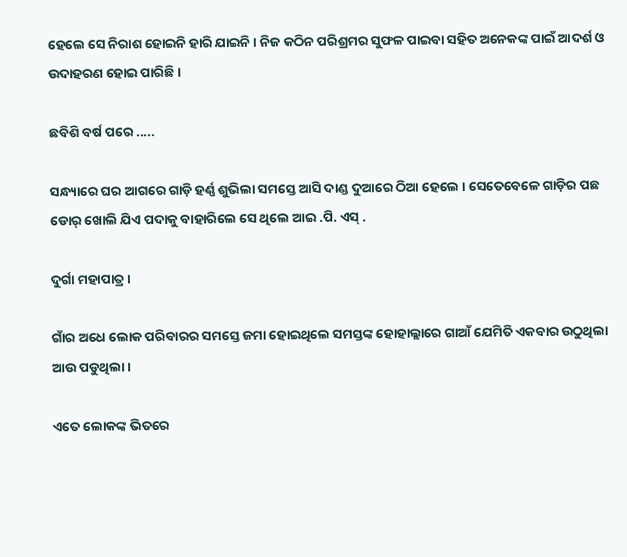ହେଲେ ସେ ନିରାଶ ହୋଇନି ହାରି ଯାଇନି । ନିଜ କଠିନ ପରିଶ୍ରମର ସୁଫଳ ପାଇବା ସହିତ ଅନେକଙ୍କ ପାଇଁ ଆଦର୍ଶ ଓ ଉଦାହରଣ ହୋଇ ପାରିଛି ।

ଛବିଶି ବର୍ଷ ପରେ .....

ସନ୍ଧ୍ୟାରେ ଘର ଆଗରେ ଗାଡ଼ି ହର୍ଣ୍ଣ ଶୁଭିଲା ସମସ୍ତେ ଆସି ଦାଣ୍ଡ ଦୁଆରେ ଠିଆ ହେଲେ । ସେତେବେଳେ ଗାଡ଼ିର ପଛ ଡୋର୍ ଖୋଲି ଯିଏ ପଦାକୁ ବାହାରିଲେ ସେ ଥିଲେ ଆଇ .ପି. ଏସ୍ .

ଦୁର୍ଗା ମହାପାତ୍ର ।

ଗାଁର ଅଧେ ଲୋକ ପରିବାରର ସମସ୍ତେ ଜମା ହୋଇଥିଲେ ସମସ୍ତଙ୍କ ହୋହାଲ୍ଲାରେ ଗାଆଁ ଯେମିତି ଏକବାର ଉଠୁଥିଲା ଆଉ ପଡୁଥିଲା ।

ଏତେ ଲୋକଙ୍କ ଭିତରେ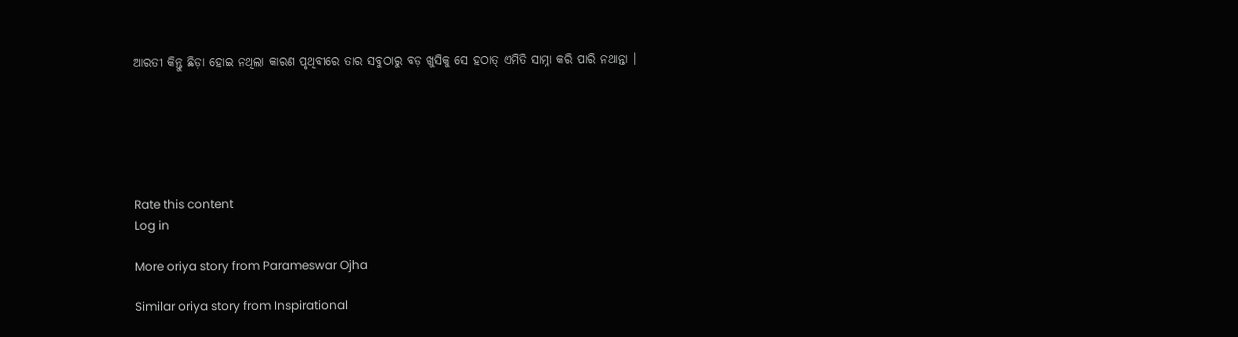ଆରତୀ କିନ୍ତୁ ଛିଡ଼ା ହୋଇ ନଥିଲା କାରଣ ପୃଥିବୀରେ ତାର ସବୁଠାରୁ ବଡ଼ ଖୁସିକୁ ସେ ହଠାତ୍ ଏମିତି ସାମ୍ନା କରି ପାରି ନଥାନ୍ତା ।






Rate this content
Log in

More oriya story from Parameswar Ojha

Similar oriya story from Inspirational